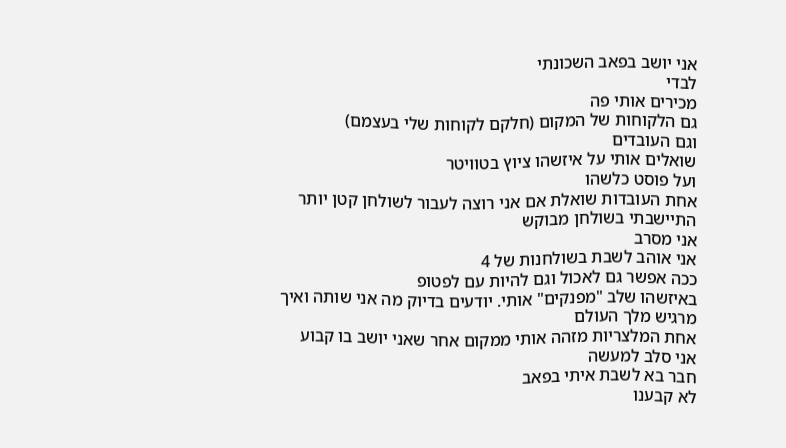אני יושב בפאב השכונתי
לבדי
מכירים אותי פה
גם הלקוחות של המקום (חלקם לקוחות שלי בעצמם)
וגם העובדים
שואלים אותי על איזשהו ציוץ בטוויטר
ועל פוסט כלשהו
אחת העובדות שואלת אם אני רוצה לעבור לשולחן קטן יותר
התיישבתי בשולחן מבוקש
אני מסרב
אני אוהב לשבת בשולחנות של 4
ככה אפשר גם לאכול וגם להיות עם לפטופ
באיזשהו שלב "מפנקים" אותי. יודעים בדיוק מה אני שותה ואיך
מרגיש מלך העולם
אחת המלצריות מזהה אותי ממקום אחר שאני יושב בו קבוע
אני סלב למעשה
חבר בא לשבת איתי בפאב
לא קבענו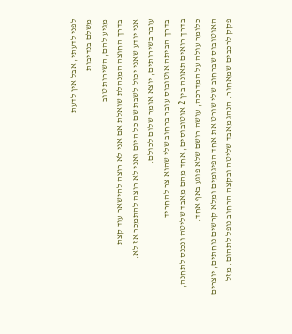לפני לדעתי, אבל אין לדעת
משלם בנדיבות
מגיע להם, השירות טוב
בדרך החוצה המנהלת שואלת אם אני לא רוצה להישאר עוד קצת
אני יודע שאני יכול לשבת שם כל היום ואני לא רוצה להתמכר אז לא.
עובר בשירותים, יוצא אומר שלום לכולם.
בדרך הביתה אוטובוס עובר ברחוב שלי שהוא צר להחריד
בדרך רואים תאונה בין 2 אוטובוסים, אחד מהם מאבד שליטה ונכנס לתחנה, כלומר עולה על המדרכה, עושה רושם שלא פוגע באף אחד.
האוטובוס שברחוב שלי שורט את אחד הפיגומים ומלא קרשים נוחתים, יוצרים פקק לרכבים שמאחור. הנהג מאבד שליטה ובקצה הרחוב נופל לתהום. מזל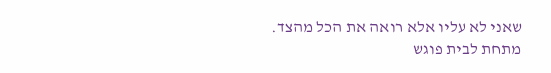שאני לא עליו אלא רואה את הכל מהצד.
מתחת לבית פוגש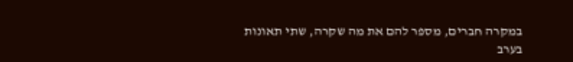במקרה חברים, מספר להם את מה שקרה, שתי תאונות בערב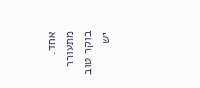אחד.
מתעורר
בוקר טוב
יש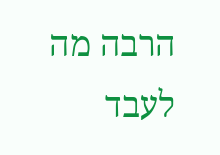הרבה מה לעבד